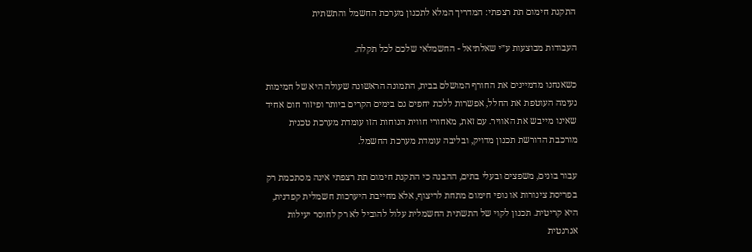התקנת חימום תת רצפתי: המדריך המלא לתכנון מערכת החשמל והתשתית

העבודות מבוצעות ע״י שאלתיאל - החשמלאי שלכם לכל תקלה.

כשאנחנו מדמיינים את החורף המושלם בבית, התמונה הראשונה שעולה היא של חמימות נעימה העוטפת את החלל, אפשרות ללכת יחפים גם בימים הקרים ביותר ופיזור חום אחיד שאינו מייבש את האוויר. עם זאת, מאחורי חווית הנוחות הזו עומדת מערכת טכנית מורכבת הדורשת תכנון מדויק, ובליבה עומדת מערכת החשמל.

עבור בונים, משפצים ובעלי בתים, ההבנה כי התקנת חימום תת רצפתי אינה מסתכמת רק בפריסת צינורות או גופי חימום מתחת לריצוף, אלא מחייבת היערכות חשמלית קפדנית, היא קריטית. תכנון לקוי של התשתית החשמלית עלול להוביל לא רק לחוסר יעילות אנרגטית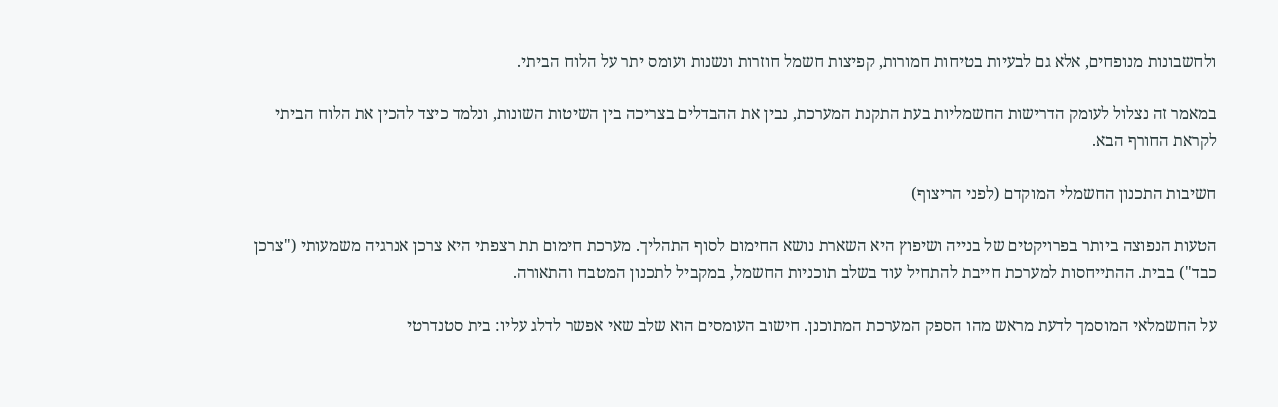ולחשבונות מנופחים, אלא גם לבעיות בטיחות חמורות, קפיצות חשמל חוזרות ונשנות ועומס יתר על הלוח הביתי.

במאמר זה נצלול לעומק הדרישות החשמליות בעת התקנת המערכת, נבין את ההבדלים בצריכה בין השיטות השונות, ונלמד כיצד להכין את הלוח הביתי לקראת החורף הבא.

חשיבות התכנון החשמלי המוקדם (לפני הריצוף)

הטעות הנפוצה ביותר בפרויקטים של בנייה ושיפוץ היא השארת נושא החימום לסוף התהליך. מערכת חימום תת רצפתי היא צרכן אנרגיה משמעותי ("צרכן כבד") בבית. ההתייחסות למערכת חייבת להתחיל עוד בשלב תוכניות החשמל, במקביל לתכנון המטבח והתאורה.

על החשמלאי המוסמך לדעת מראש מהו הספק המערכת המתוכנן. חישוב העומסים הוא שלב שאי אפשר לדלג עליו: בית סטנדרטי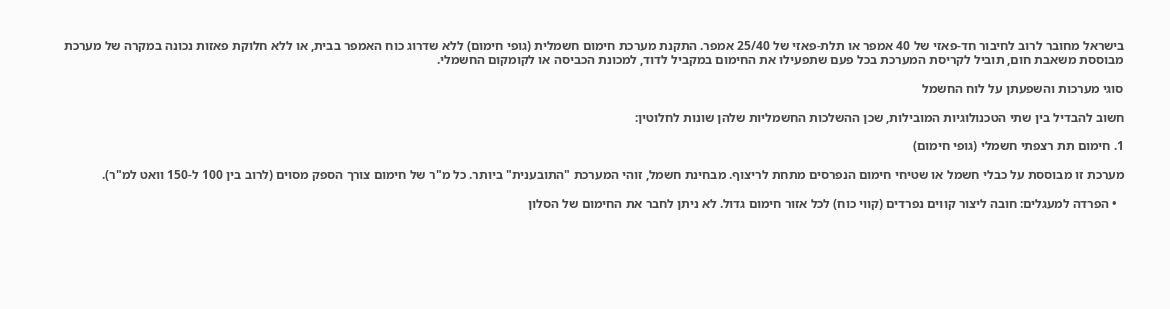בישראל מחובר לרוב לחיבור חד-פאזי של 40 אמפר או תלת-פאזי של 25/40 אמפר. התקנת מערכת חימום חשמלית (גופי חימום) ללא שדרוג כוח האמפר בבית, או ללא חלוקת פאזות נכונה במקרה של מערכת מבוססת משאבת חום, תוביל לקריסת המערכת בכל פעם שתפעילו את החימום במקביל לדוד, למכונת הכביסה או לקומקום החשמלי.

סוגי מערכות והשפעתן על לוח החשמל

חשוב להבדיל בין שתי הטכנולוגיות המובילות, שכן ההשלכות החשמליות שלהן שונות לחלוטין:

1. חימום תת רצפתי חשמלי (גופי חימום)

מערכת זו מבוססת על כבלי חשמל או שטיחי חימום הנפרסים מתחת לריצוף. מבחינת חשמל, זוהי המערכת "התובענית" ביותר. כל מ"ר של חימום צורך הספק מסוים (לרוב בין 100 ל-150 וואט למ"ר).

  • הפרדה למעגלים: חובה ליצור קווים נפרדים (קווי כוח) לכל אזור חימום גדול. לא ניתן לחבר את החימום של הסלון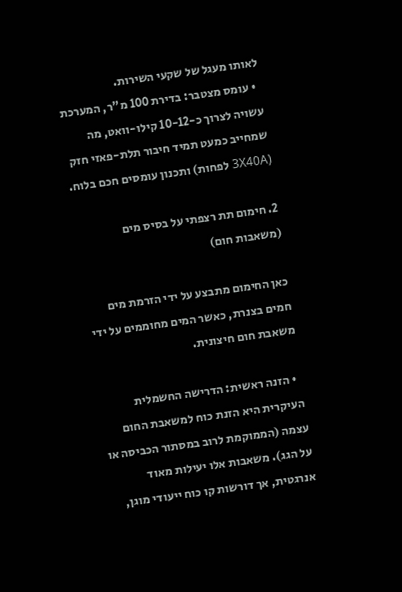לאותו מעגל של שקעי השירות.
  • עומס מצטבר: בדירת 100 מ"ר, המערכת עשויה לצרוך כ-10-12 קילו-וואט, מה שמחייב כמעט תמיד חיבור תלת-פאזי חזק (3X40A לפחות) ותכנון עומסים חכם בלוח.

2. חימום תת רצפתי על בסיס מים (משאבות חום)

כאן החימום מתבצע על ידי הזרמת מים חמים בצנרת, כאשר המים מחוממים על ידי משאבת חום חיצונית.

  • הזנה ראשית: הדרישה החשמלית העיקרית היא הזנת כוח למשאבת החום עצמה (הממוקמת לרוב במסתור הכביסה או על הגג). משאבות אלו יעילות מאוד אנרגטית, אך דורשות קו כוח ייעודי מוגן,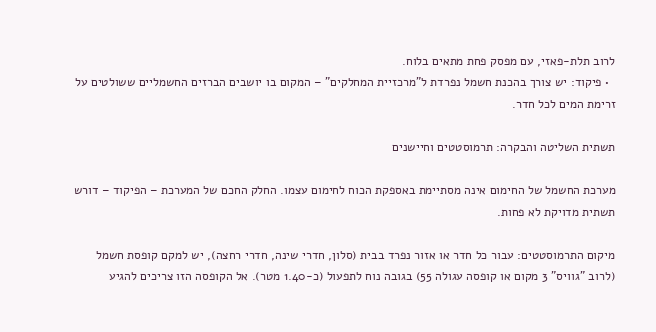לרוב תלת-פאזי, עם מפסק פחת מתאים בלוח.
  • פיקוד: יש צורך בהכנת חשמל נפרדת ל"מרכזיית המחלקים" – המקום בו יושבים הברזים החשמליים ששולטים על זרימת המים לכל חדר.

תשתית השליטה והבקרה: תרמוסטטים וחיישנים

מערכת החשמל של החימום אינה מסתיימת באספקת הכוח לחימום עצמו. החלק החכם של המערכת – הפיקוד – דורש תשתית מדויקת לא פחות.

מיקום התרמוסטטים: עבור כל חדר או אזור נפרד בבית (סלון, חדרי שינה, חדרי רחצה), יש למקם קופסת חשמל (לרוב "גוויס" 3 מקום או קופסה עגולה 55) בגובה נוח לתפעול (כ-1.40 מטר). אל הקופסה הזו צריכים להגיע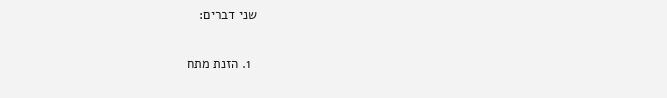שני דברים:

  1. הזנת מתח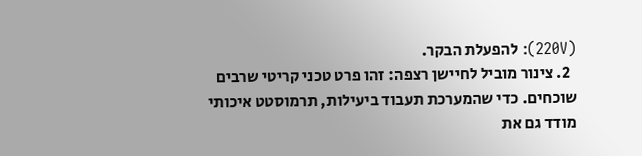(220V): להפעלת הבקר.
  2. צינור מוביל לחיישן רצפה: זהו פרט טכני קריטי שרבים שוכחים. כדי שהמערכת תעבוד ביעילות, תרמוסטט איכותי מודד גם את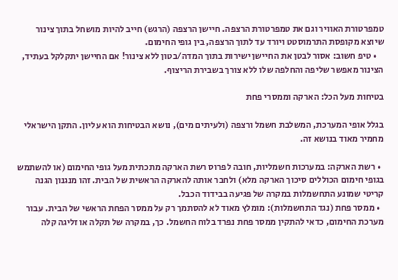טמפרטורת האוויר וגם את טמפרטורת הרצפה. חיישן הרצפה (הרגש) חייב להיות מושחל בתוך צינור שיוצא מקופסת התרמוסטט ויורד עד לתוך הרצפה, בין גופי החימום.
    • טיפ חשוב: אסור לבטן את החיישן ישירות בתוך המדה/בטון ללא צינור! אם החיישן יתקלקל בעתיד, הצינור מאפשר שליפה והחלפה שלו ללא צורך בשבירת הריצוף.

בטיחות מעל הכל: הארקה וממסרי פחת

בגלל אופי המערכת, המשלבת חשמל ורצפה (ולעיתים מים), נושא הבטיחות הוא עליון. התקן הישראלי מחמיר מאוד בנושא זה.

  • רשת הארקה: במערכות חשמליות, חובה לפרוס רשת הארקה מתכתית מעל גופי החימום (או להשתמש בגופי חימום הכוללים סיכוך הארקה מלא) ולחבר אותה להארקה הראשית של הבית. זהו מנגנון הגנה קריטי שמונע התחשמלות במקרה של פגיעה בבידוד הכבל.
  • ממסר פחת (נגד התחשמלות): מומלץ מאוד לא להסתמך רק על ממסר הפחת הראשי של הבית. עבור מערכת החימום, כדאי להתקין ממסר פחת נפרד בלוח החשמל. כך, במקרה של תקלה או זליגה קלה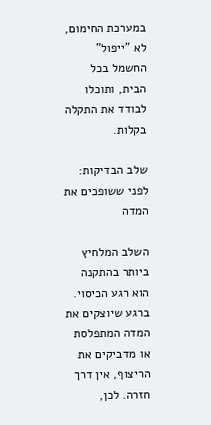במערכת החימום, לא "ייפול" החשמל בכל הבית, ותוכלו לבודד את התקלה בקלות.

שלב הבדיקות: לפני ששופכים את המדה

השלב המלחיץ ביותר בהתקנה הוא רגע הכיסוי. ברגע שיוצקים את המדה המתפלסת או מדביקים את הריצוף, אין דרך חזרה. לכן,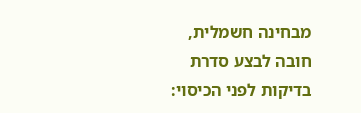מבחינה חשמלית, חובה לבצע סדרת בדיקות לפני הכיסוי: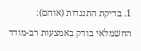1. בדיקת התנגדות (אוהם): החשמלאי בודק באמצעות רב-מודד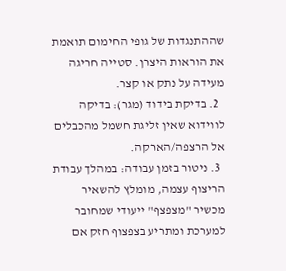שההתנגדות של גופי החימום תואמת את הוראות היצרן. סטייה חריגה מעידה על נתק או קצר.
  2. בדיקת בידוד (מגר): בדיקה לווידוא שאין זליגת חשמל מהכבלים אל הרצפה/הארקה.
  3. ניטור בזמן עבודה: במהלך עבודת הריצוף עצמה, מומלץ להשאיר מכשיר "מצפצף" ייעודי שמחובר למערכת ומתריע בצפצוף חזק אם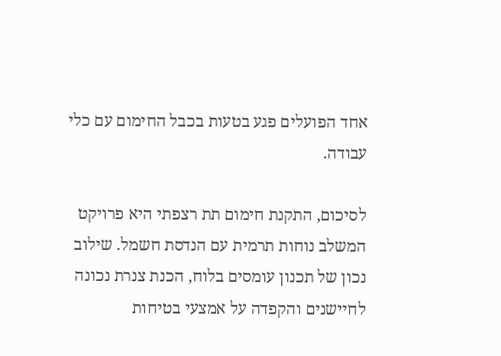אחד הפועלים פגע בטעות בכבל החימום עם כלי עבודה.

לסיכום, התקנת חימום תת רצפתי היא פרויקט המשלב נוחות תרמית עם הנדסת חשמל. שילוב נכון של תכנון עומסים בלוח, הכנת צנרת נכונה לחיישנים והקפדה על אמצעי בטיחות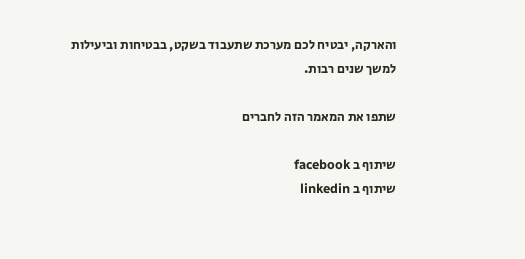והארקה, יבטיח לכם מערכת שתעבוד בשקט, בבטיחות וביעילות למשך שנים רבות.

שתפו את המאמר הזה לחברים

שיתוף ב facebook
שיתוף ב linkedin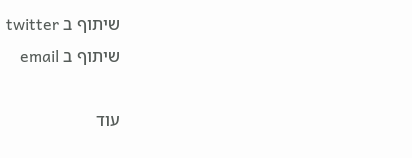שיתוף ב twitter
שיתוף ב email

עוד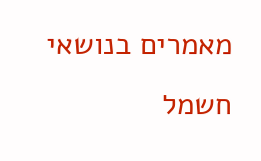מאמרים בנושאי חשמל